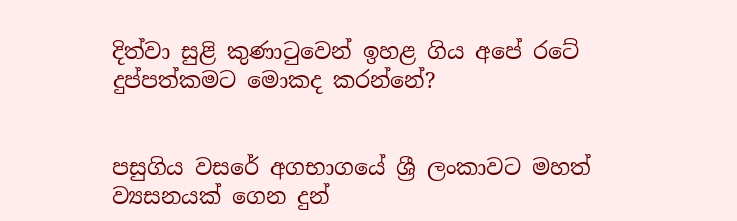දිත්වා සුළි කුණාටුවෙන් ඉහළ ගිය අපේ රටේ දුප්පත්කමට මොකද කරන්නේ?


පසුගිය වසරේ අගභාගයේ ශ්‍රී ලංකාවට මහත් ව්‍යසනයක් ගෙන දුන්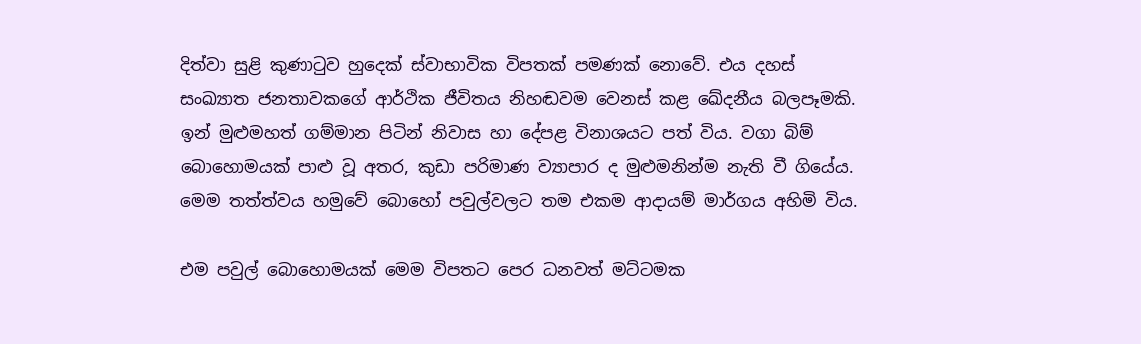දිත්වා සුළි කුණාටුව හුදෙක් ස්වාභාවික විපතක් පමණක් නොවේ. එය දහස් සංඛ්‍යාත ජනතාවකගේ ආර්ථික ජීවිතය නිහඬවම වෙනස් කළ ඛේදනීය බලපෑමකි. ඉන් මුළුමහත් ගම්මාන පිටින් නිවාස හා දේපළ විනාශයට පත් විය. වගා බිම් බොහොමයක් පාළු වූ අතර, කුඩා පරිමාණ ව්‍යාපාර ද මුළුමනින්ම නැති වී ගියේය. මෙම තත්ත්වය හමුවේ බොහෝ පවුල්වලට තම එකම ආදායම් මාර්ගය අහිමි විය.

එම පවුල් බොහොමයක් මෙම විපතට පෙර ධනවත් මට්ටමක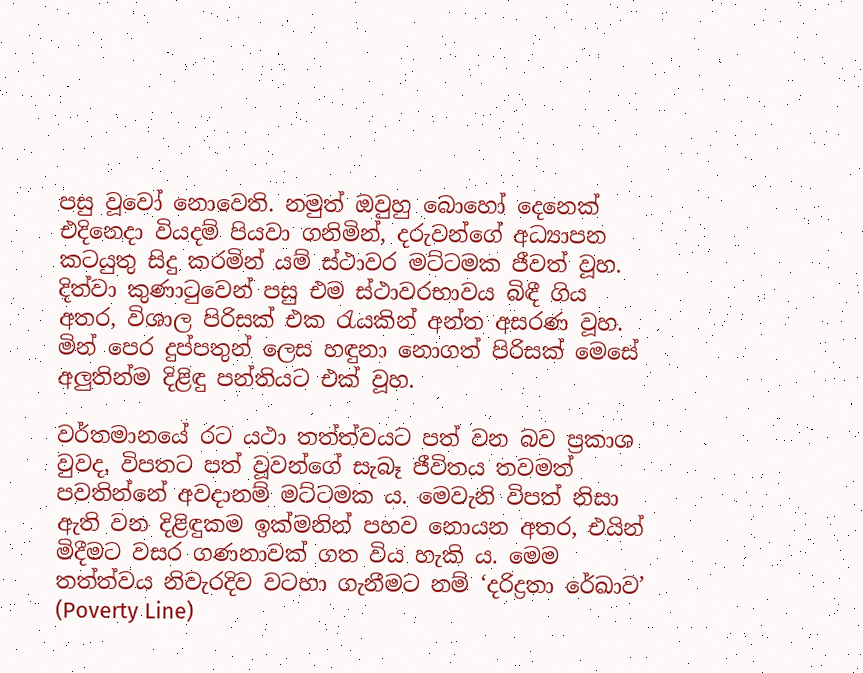පසු වූවෝ නොවෙති. නමුත් ඔවුහු බොහෝ දෙනෙක් එදිනෙදා වියදම් පියවා ගනිමින්, දරුවන්ගේ අධ්‍යාපන කටයුතු සිදු කරමින් යම් ස්ථාවර මට්ටමක ජීවත් වූහ. දිත්වා කුණාටුවෙන් පසු එම ස්ථාවරභාවය බිඳී ගිය අතර, විශාල පිරිසක් එක රැයකින් අන්ත අසරණ වූහ. මින් පෙර දුප්පතුන් ලෙස හඳුනා නොගත් පිරිසක් මෙසේ අලුතින්ම දිළිඳු පන්තියට එක් වූහ.

වර්තමානයේ රට යථා තත්ත්වයට පත් වන බව ප්‍රකාශ වුවද, විපතට පත් වූවන්ගේ සැබෑ ජීවිතය තවමත් පවතින්නේ අවදානම් මට්ටමක ය. මෙවැනි විපත් නිසා ඇති වන දිළිඳුකම ඉක්මනින් පහව නොයන අතර, එයින් මිදීමට වසර ගණනාවක් ගත විය හැකි ය. මෙම තත්ත්වය නිවැරදිව වටහා ගැනීමට නම් ‘දරිද්‍රතා රේඛාව’ (Poverty Line)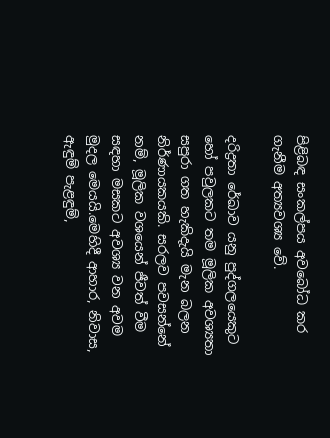පිළිබඳ සංකල්පය අවබෝධ කර ගැනීම අත්‍යවශ්‍ය වේ.

දරිද්‍රතා රේඛාව යනු පුද්ගලයෙකුට හෝ පවුලකට තම මූලික අවශ්‍යතා සපුරා ගත හැකිදැයි මැන බලන නිර්ණායකයකි. සරලව පවසන්නේ නම්, මූලික වශයෙන් ජීවත් වීම සඳහා මසකට අවශ්‍ය වන අවම මුදල මෙයයි.මෙහිදී ආහාර, නිවාස, ඇඳුම් පැළඳුම්,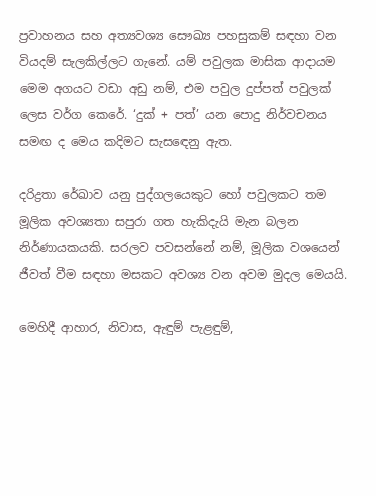ප්‍රවාහනය සහ අත්‍යවශ්‍ය සෞඛ්‍ය පහසුකම් සඳහා වන වියදම් සැලකිල්ලට ගැනේ. යම් පවුලක මාසික ආදායම මෙම අගයට වඩා අඩු නම්, එම පවුල දුප්පත් පවුලක් ලෙස වර්ග කෙරේ. ‘දුක් + පත්’ යන පොදු නිර්වචනය සමඟ ද මෙය කදිමට සැසඳෙනු ඇත.

දරිද්‍රතා රේඛාව යනු පුද්ගලයෙකුට හෝ පවුලකට තම මූලික අවශ්‍යතා සපුරා ගත හැකිදැයි මැන බලන නිර්ණායකයකි. සරලව පවසන්නේ නම්, මූලික වශයෙන් ජීවත් වීම සඳහා මසකට අවශ්‍ය වන අවම මුදල මෙයයි.

මෙහිදී ආහාර, නිවාස, ඇඳුම් පැළඳුම්,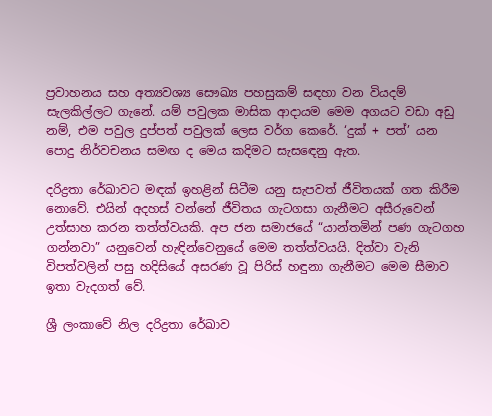ප්‍රවාහනය සහ අත්‍යවශ්‍ය සෞඛ්‍ය පහසුකම් සඳහා වන වියදම් සැලකිල්ලට ගැනේ. යම් පවුලක මාසික ආදායම මෙම අගයට වඩා අඩු නම්, එම පවුල දුප්පත් පවුලක් ලෙස වර්ග කෙරේ. ‘දුක් + පත්’ යන පොදු නිර්වචනය සමඟ ද මෙය කදිමට සැසඳෙනු ඇත.

දරිද්‍රතා රේඛාවට මඳක් ඉහළින් සිටීම යනු සැපවත් ජීවිතයක් ගත කිරීම නොවේ. එයින් අදහස් වන්නේ ජීවිතය ගැටගසා ගැනීමට අසීරුවෙන් උත්සාහ කරන තත්ත්වයකි. අප ජන සමාජයේ “යාන්තමින් පණ ගැටගහ ගන්නවා” යනුවෙන් හැඳින්වෙනුයේ මෙම තත්ත්වයයි. දිත්වා වැනි විපත්වලින් පසු හදිසියේ අසරණ වූ පිරිස් හඳුනා ගැනීමට මෙම සීමාව ඉතා වැදගත් වේ.

ශ්‍රී ලංකාවේ නිල දරිද්‍රතා රේඛාව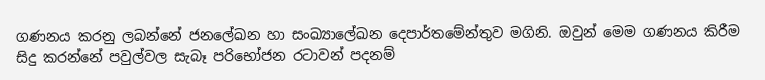ගණනය කරනු ලබන්නේ ජනලේඛන හා සංඛ්‍යාලේඛන දෙපාර්තමේන්තුව මගිනි. ඔවුන් මෙම ගණනය කිරීම සිදු කරන්නේ පවුල්වල සැබෑ පරිභෝජන රටාවන් පදනම්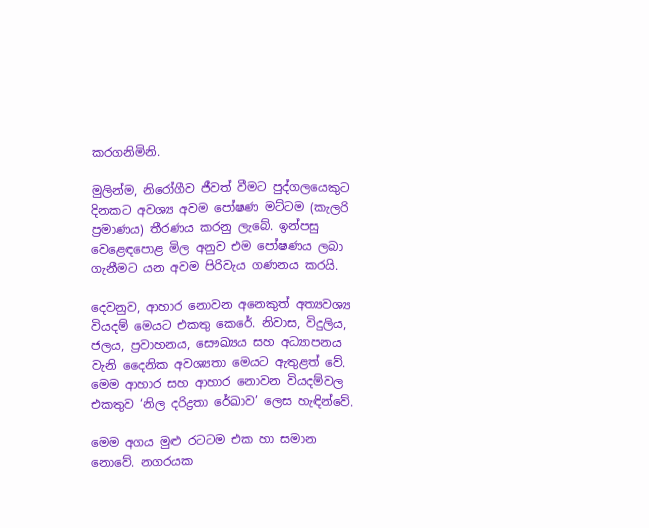කරගනිමිනි.

මුලින්ම, නිරෝගීව ජීවත් වීමට පුද්ගලයෙකුට දිනකට අවශ්‍ය අවම පෝෂණ මට්ටම (කැලරි ප්‍රමාණය) තීරණය කරනු ලැබේ. ඉන්පසු වෙළෙඳපොළ මිල අනුව එම පෝෂණය ලබා ගැනීමට යන අවම පිරිවැය ගණනය කරයි.

දෙවනුව, ආහාර නොවන අනෙකුත් අත්‍යවශ්‍ය වියදම් මෙයට එකතු කෙරේ. නිවාස, විදුලිය, ජලය, ප්‍රවාහනය, සෞඛ්‍යය සහ අධ්‍යාපනය වැනි දෛනික අවශ්‍යතා මෙයට ඇතුළත් වේ. මෙම ආහාර සහ ආහාර නොවන වියදම්වල එකතුව ‘නිල දරිද්‍රතා රේඛාව’ ලෙස හැඳින්වේ.

මෙම අගය මුළු රටටම එක හා සමාන නොවේ. නගරයක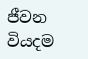ජීවන වියදම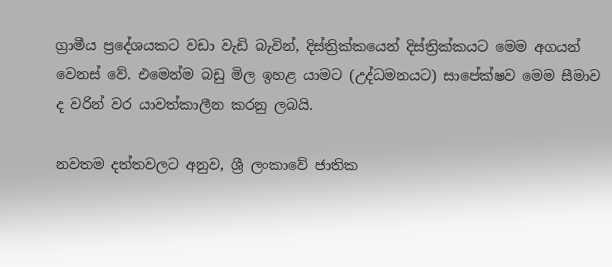ග්‍රාමීය ප්‍රදේශයකට වඩා වැඩි බැවින්, දිස්ත්‍රික්කයෙන් දිස්ත්‍රික්කයට මෙම අගයන් වෙනස් වේ. එමෙන්ම බඩු මිල ඉහළ යාමට (උද්ධමනයට) සාපේක්ෂව මෙම සීමාව ද වරින් වර යාවත්කාලීන කරනු ලබයි.

නවතම දත්තවලට අනුව, ශ්‍රී ලංකාවේ ජාතික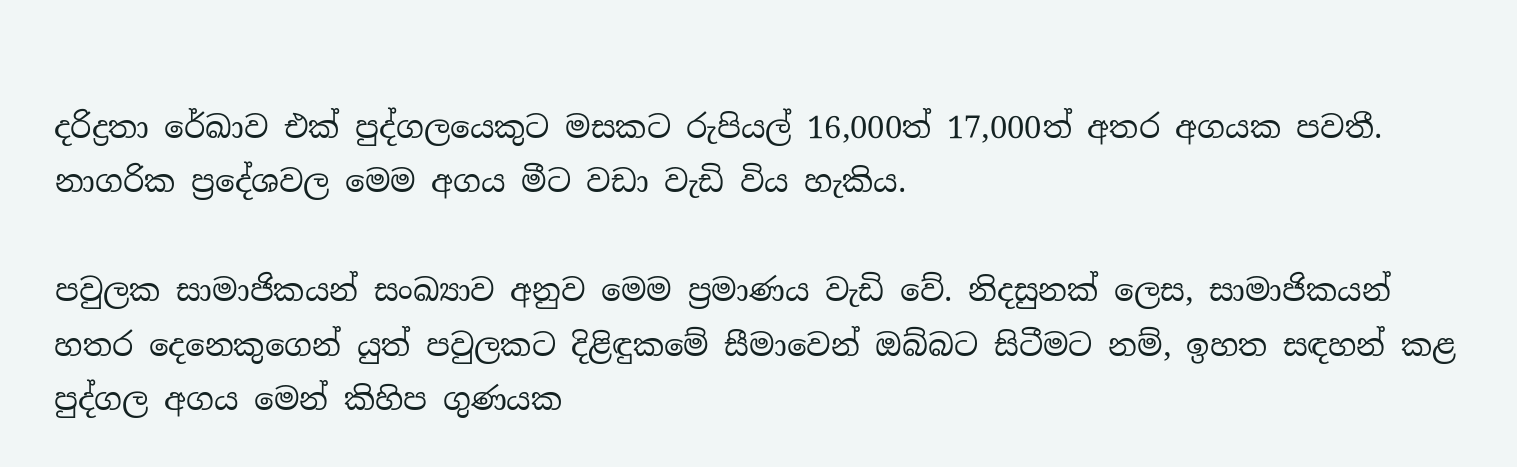දරිද්‍රතා රේඛාව එක් පුද්ගලයෙකුට මසකට රුපියල් 16,000ත් 17,000ත් අතර අගයක පවතී. නාගරික ප්‍රදේශවල මෙම අගය මීට වඩා වැඩි විය හැකිය.

පවුලක සාමාජිකයන් සංඛ්‍යාව අනුව මෙම ප්‍රමාණය වැඩි වේ. නිදසුනක් ලෙස, සාමාජිකයන් හතර දෙනෙකුගෙන් යුත් පවුලකට දිළිඳුකමේ සීමාවෙන් ඔබ්බට සිටීමට නම්, ඉහත සඳහන් කළ පුද්ගල අගය මෙන් කිහිප ගුණයක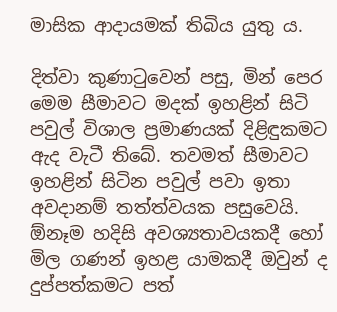මාසික ආදායමක් තිබිය යුතු ය.

දිත්වා කුණාටුවෙන් පසු, මින් පෙර මෙම සීමාවට මදක් ඉහළින් සිටි පවුල් විශාල ප්‍රමාණයක් දිළිඳුකමට ඇද වැටී තිබේ. තවමත් සීමාවට ඉහළින් සිටින පවුල් පවා ඉතා අවදානම් තත්ත්වයක පසුවෙයි. ඕනෑම හදිසි අවශ්‍යතාවයකදී හෝ මිල ගණන් ඉහළ යාමකදී ඔවුන් ද දුප්පත්කමට පත්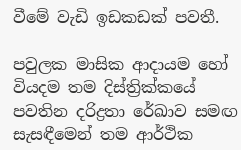වීමේ වැඩි ඉඩකඩක් පවතී.

පවුලක මාසික ආදායම හෝ වියදම තම දිස්ත්‍රික්කයේ පවතින දරිද්‍රතා රේඛාව සමඟ සැසඳීමෙන් තම ආර්ථික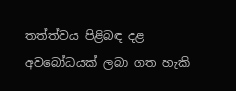තත්ත්වය පිළිබඳ දළ අවබෝධයක් ලබා ගත හැකි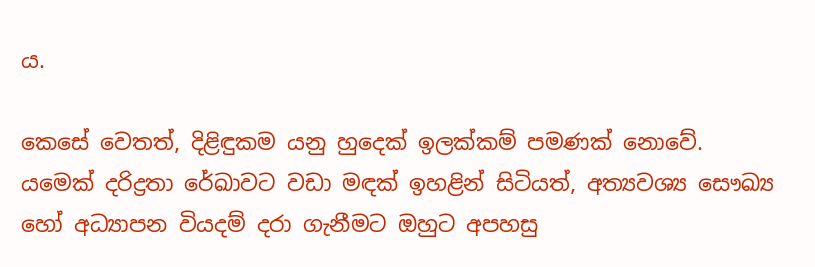ය.

කෙසේ වෙතත්, දිළිඳුකම යනු හුදෙක් ඉලක්කම් පමණක් නොවේ. යමෙක් දරිද්‍රතා රේඛාවට වඩා මඳක් ඉහළින් සිටියත්, අත්‍යවශ්‍ය සෞඛ්‍ය හෝ අධ්‍යාපන වියදම් දරා ගැනීමට ඔහුට අපහසු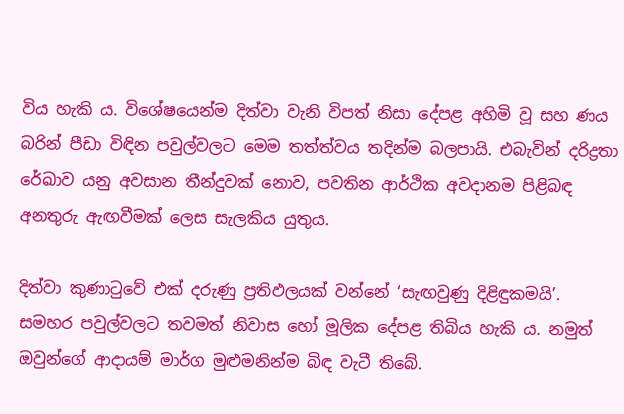විය හැකි ය. විශේෂයෙන්ම දිත්වා වැනි විපත් නිසා දේපළ අහිමි වූ සහ ණය බරින් පීඩා විඳින පවුල්වලට මෙම තත්ත්වය තදින්ම බලපායි. එබැවින් දරිද්‍රතා රේඛාව යනු අවසාන තීන්දුවක් නොව, පවතින ආර්ථික අවදානම පිළිබඳ අනතුරු ඇඟවීමක් ලෙස සැලකිය යුතුය.

දිත්වා කුණාටුවේ එක් දරුණු ප්‍රතිඵලයක් වන්නේ ‘සැඟවුණු දිළිඳුකමයි’. සමහර පවුල්වලට තවමත් නිවාස හෝ මූලික දේපළ තිබිය හැකි ය. නමුත් ඔවුන්ගේ ආදායම් මාර්ග මුළුමනින්ම බිඳ වැටී තිබේ.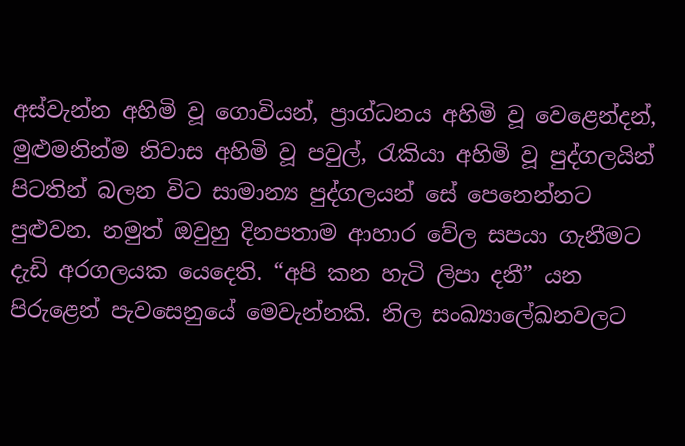අස්වැන්න අහිමි වූ ගොවියන්, ප්‍රාග්ධනය අහිමි වූ වෙළෙන්දන්, මුළුමනින්ම නිවාස අහිමි වූ පවුල්, රැකියා අහිමි වූ පුද්ගලයින් පිටතින් බලන විට සාමාන්‍ය පුද්ගලයන් සේ පෙනෙන්නට පුළුවන. නමුත් ඔවුහු දිනපතාම ආහාර වේල සපයා ගැනීමට දැඩි අරගලයක යෙදෙති. “අපි කන හැටි ලිපා දනී” යන පිරුළෙන් පැවසෙනුයේ මෙවැන්නකි. නිල සංඛ්‍යාලේඛනවලට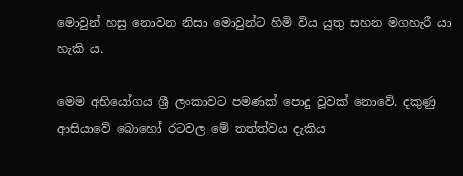මොවුන් හසු නොවන නිසා මොවුන්ට හිමි විය යුතු සහන මගහැරී යා හැකි ය.

මෙම අභියෝගය ශ්‍රී ලංකාවට පමණක් පොදු වූවක් නොවේ. දකුණු ආසියාවේ බොහෝ රටවල මේ තත්ත්වය දැකිය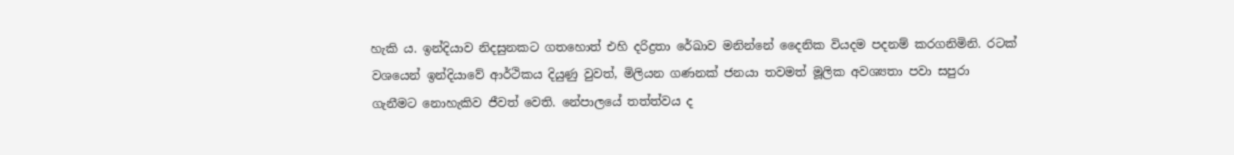හැකි ය. ඉන්දියාව නිදසුනකට ගතහොත් එහි දරිද්‍රතා රේඛාව මනින්නේ දෛනික වියදම පදනම් කරගනිමිනි. රටක් වශයෙන් ඉන්දියාවේ ආර්ථිකය දියුණු වුවත්, මිලියන ගණනක් ජනයා තවමත් මූලික අවශ්‍යතා පවා සපුරා ගැනීමට නොහැකිව ජීවත් වෙති. නේපාලයේ තත්ත්වය ද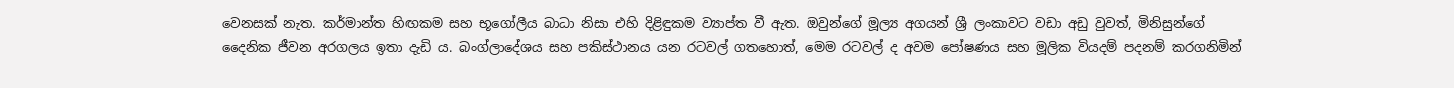වෙනසක් නැත. කර්මාන්ත හිඟකම සහ භූගෝලීය බාධා නිසා එහි දිළිඳුකම ව්‍යාප්ත වී ඇත. ඔවුන්ගේ මූල්‍ය අගයන් ශ්‍රී ලංකාවට වඩා අඩු වුවත්, මිනිසුන්ගේ දෛනික ජීවන අරගලය ඉතා දැඩි ය. බංග්ලාදේශය සහ පකිස්ථානය යන රටවල් ගතහොත්, මෙම රටවල් ද අවම පෝෂණය සහ මූලික වියදම් පදනම් කරගනිමින්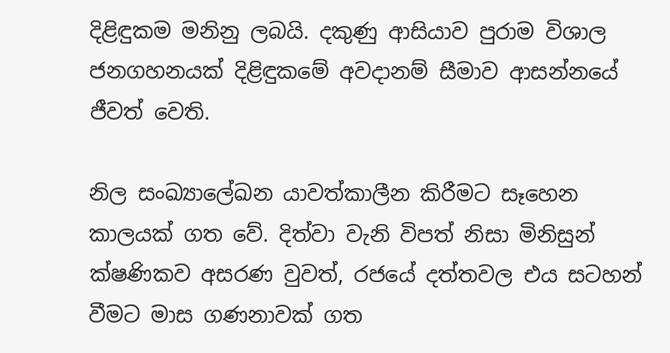දිළිඳුකම මනිනු ලබයි. දකුණු ආසියාව පුරාම විශාල ජනගහනයක් දිළිඳුකමේ අවදානම් සීමාව ආසන්නයේ ජීවත් වෙති.

නිල සංඛ්‍යාලේඛන යාවත්කාලීන කිරීමට සෑහෙන කාලයක් ගත වේ. දිත්වා වැනි විපත් නිසා මිනිසුන් ක්ෂණිකව අසරණ වුවත්, රජයේ දත්තවල එය සටහන් වීමට මාස ගණනාවක් ගත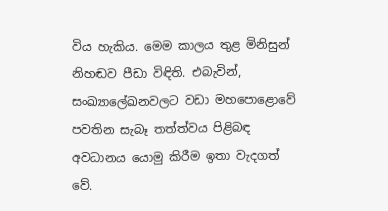විය හැකිය. මෙම කාලය තුළ මිනිසුන් නිහඬව පීඩා විඳිති. එබැවින්, සංඛ්‍යාලේඛනවලට වඩා මහපොළොවේ පවතින සැබෑ තත්ත්වය පිළිබඳ අවධානය යොමු කිරීම ඉතා වැදගත් වේ.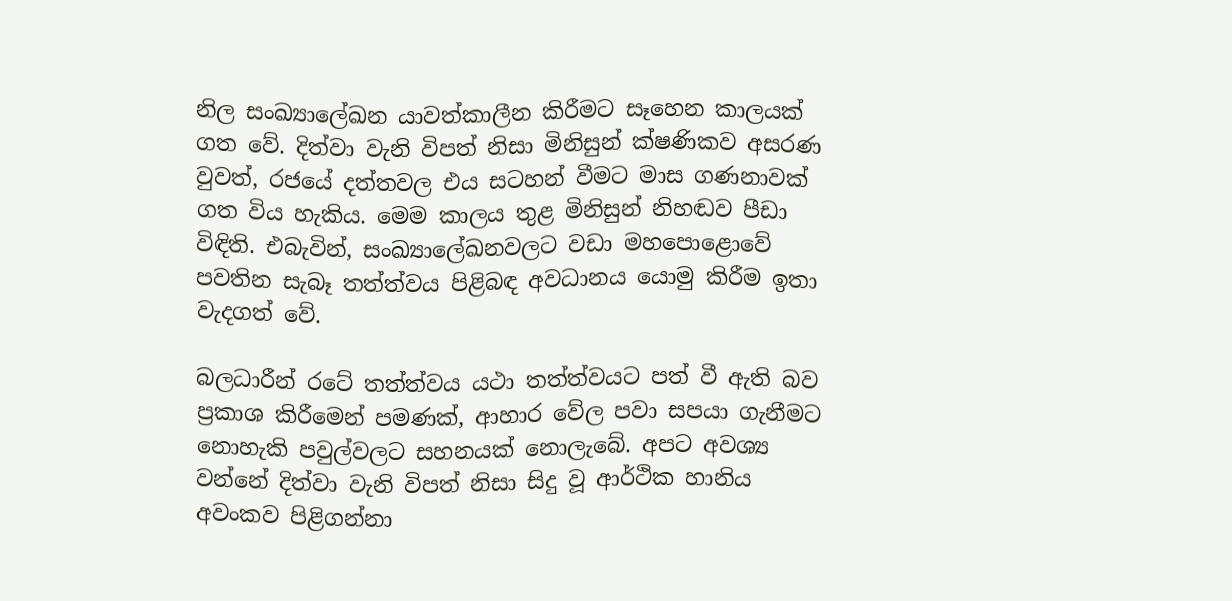නිල සංඛ්‍යාලේඛන යාවත්කාලීන කිරීමට සෑහෙන කාලයක් ගත වේ. දිත්වා වැනි විපත් නිසා මිනිසුන් ක්ෂණිකව අසරණ වුවත්, රජයේ දත්තවල එය සටහන් වීමට මාස ගණනාවක් ගත විය හැකිය. මෙම කාලය තුළ මිනිසුන් නිහඬව පීඩා විඳිති. එබැවින්, සංඛ්‍යාලේඛනවලට වඩා මහපොළොවේ පවතින සැබෑ තත්ත්වය පිළිබඳ අවධානය යොමු කිරීම ඉතා වැදගත් වේ.

බලධාරීන් රටේ තත්ත්වය යථා තත්ත්වයට පත් වී ඇති බව ප්‍රකාශ කිරීමෙන් පමණක්, ආහාර වේල පවා සපයා ගැනීමට නොහැකි පවුල්වලට සහනයක් නොලැබේ. අපට අවශ්‍ය වන්නේ දිත්වා වැනි විපත් නිසා සිදු වූ ආර්ථික හානිය අවංකව පිළිගන්නා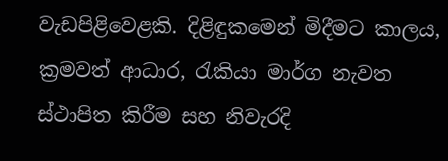වැඩපිළිවෙළකි. දිළිඳුකමෙන් මිදීමට කාලය, ක්‍රමවත් ආධාර, රැකියා මාර්ග නැවත ස්ථාපිත කිරීම සහ නිවැරදි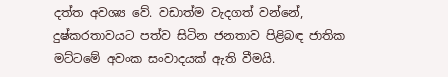දත්ත අවශ්‍ය වේ. වඩාත්ම වැදගත් වන්නේ, දුෂ්කරතාවයට පත්ව සිටින ජනතාව පිළිබඳ ජාතික මට්ටමේ අවංක සංවාදයක් ඇති වීමයි.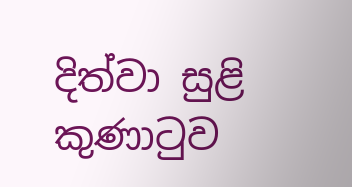දිත්වා සුළි කුණාටුව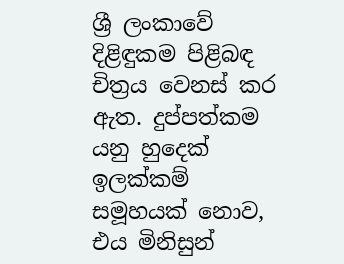ශ්‍රී ලංකාවේ දිළිඳුකම පිළිබඳ චිත්‍රය වෙනස් කර ඇත. දුප්පත්කම යනු හුදෙක් ඉලක්කම් සමූහයක් නොව, එය මිනිසුන්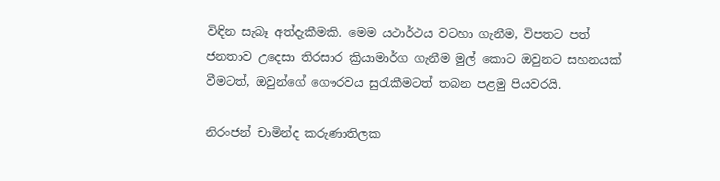විඳින සැබෑ අත්දැකීමකි. මෙම යථාර්ථය වටහා ගැනීම, විපතට පත් ජනතාව උදෙසා තිරසාර ක්‍රියාමාර්ග ගැනීම මුල් කොට ඔවුනට සහනයක් වීමටත්, ඔවුන්ගේ ගෞරවය සුරැකීමටත් තබන පළමු පියවරයි.

නිරංජන් චාමින්ද කරුණාතිලක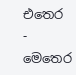එතෙර - මෙතෙර